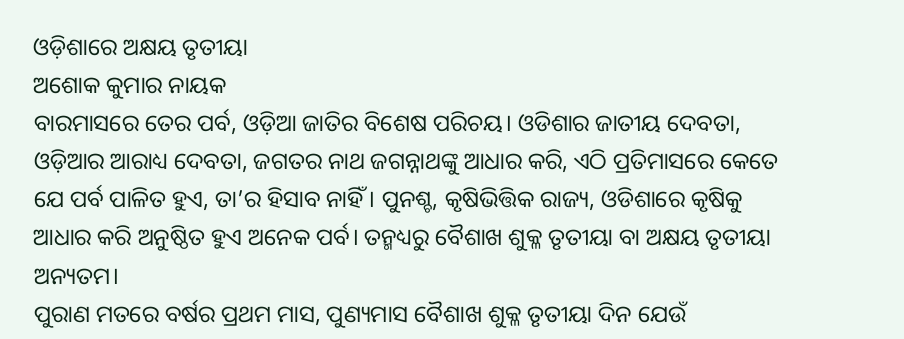ଓଡ଼ିଶାରେ ଅକ୍ଷୟ ତୃତୀୟା
ଅଶୋକ କୁମାର ନାୟକ
ବାରମାସରେ ତେର ପର୍ବ, ଓଡ଼ିଆ ଜାତିର ବିଶେଷ ପରିଚୟ। ଓଡିଶାର ଜାତୀୟ ଦେବତା, ଓଡ଼ିଆର ଆରାଧ୍ୟ ଦେବତା, ଜଗତର ନାଥ ଜଗନ୍ନାଥଙ୍କୁ ଆଧାର କରି, ଏଠି ପ୍ରତିମାସରେ କେତେ ଯେ ପର୍ବ ପାଳିତ ହୁଏ, ତା’ର ହିସାବ ନାହିଁ। ପୁନଶ୍ଚ, କୃଷିଭିତ୍ତିକ ରାଜ୍ୟ, ଓଡିଶାରେ କୃଷିକୁ ଆଧାର କରି ଅନୁଷ୍ଠିତ ହୁଏ ଅନେକ ପର୍ବ। ତନ୍ମଧ୍ୟରୁ ବୈଶାଖ ଶୁକ୍ଳ ତୃତୀୟା ବା ଅକ୍ଷୟ ତୃତୀୟା ଅନ୍ୟତମ।
ପୁରାଣ ମତରେ ବର୍ଷର ପ୍ରଥମ ମାସ, ପୁଣ୍ୟମାସ ବୈଶାଖ ଶୁକ୍ଳ ତୃତୀୟା ଦିନ ଯେଉଁ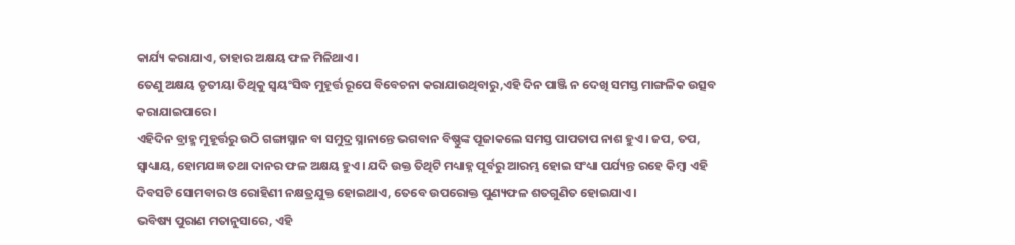କାର୍ଯ୍ୟ କରାଯାଏ, ତାହାର ଅକ୍ଷୟ ଫଳ ମିଳିଥାଏ।
ତେଣୁ ଅକ୍ଷୟ ତୃତୀୟା ତିଥିକୁ ସ୍ବୟଂସିଦ୍ଧ ମୁହୂର୍ତ୍ତ ରୂପେ ବିବେଚନା କରାଯାଉଥିବାରୁ,ଏହି ଦିନ ପାଞ୍ଜି ନ ଦେଖି ସମସ୍ତ ମାଙ୍ଗଳିକ ଉତ୍ସବ କରାଯାଇପାରେ।
ଏହିଦିନ ବ୍ରାହ୍ମ ମୁହୂର୍ତ୍ତରୁ ଉଠି ଗଙ୍ଗାସ୍ନାନ ବା ସମୁଦ୍ର ସ୍ନାନାନ୍ତେ ଭଗବାନ ବିଷ୍ଣୁଙ୍କ ପୂଜାକଲେ ସମସ୍ତ ପାପତାପ ନାଶ ହୁଏ। ଜପ, ତପ, ସ୍ବାଧ୍ୟାୟ, ହୋମଯଜ୍ଞ ତଥା ଦାନର ଫଳ ଅକ୍ଷୟ ହୁଏ। ଯଦି ଉକ୍ତ ତିଥିଟି ମଧ୍ୟାହ୍ନ ପୂର୍ବରୁ ଆରମ୍ଭ ହୋଇ ସଂଧ୍ୟା ପର୍ଯ୍ୟନ୍ତ ରହେ କିମ୍ବା ଏହି ଦିବସଟି ସୋମବାର ଓ ରୋହିଣୀ ନକ୍ଷତ୍ରଯୁକ୍ତ ହୋଇଥାଏ, ତେବେ ଉପରୋକ୍ତ ପୁଣ୍ୟଫଳ ଶତଗୁଣିତ ହୋଇଯାଏ।
ଭବିଷ୍ୟ ପୁରାଣ ମତାନୁସାରେ, ଏହି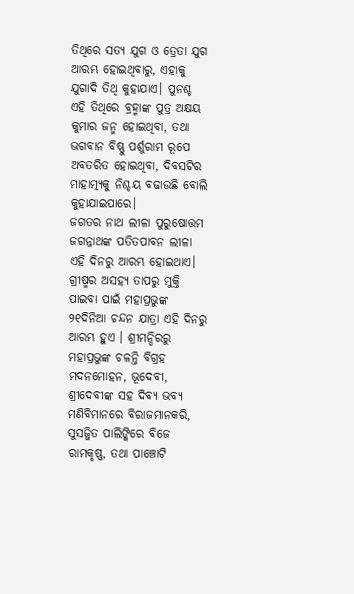ତିଥିରେ ସତ୍ୟ ଯୁଗ ଓ ତ୍ରେତା ଯୁଗ ଆରମ୍ଭ ହୋଇଥିବାରୁ, ଏହାକୁ ଯୁଗାଦି ତିଥି କୁହାଯାଏ। ପୁନଶ୍ଚ ଏହି ତିଥିରେ ବ୍ରହ୍ମାଙ୍କ ପୁତ୍ର ଅକ୍ଷୟ କୁମାର ଜନ୍ମ ହୋଇଥିବା, ତଥା ଭଗବାନ ବିଷ୍ଣୁ ପର୍ଶୁରାମ ରୂପେ ଅବତରିତ ହୋଇଥିବା, ଦିବସଟିର ମାହାତ୍ମ୍ୟକୁ ନିଶ୍ଚୟ ବଢାଉଛି ବୋଲି କୁହାଯାଇପାରେ।
ଜଗତର ନାଥ ଲୀଳା ପୁରୁଷୋତ୍ତମ ଜଗନ୍ନାଥଙ୍କ ପତିତପାବନ ଲୀଳା ଏହି ଦିନରୁ ଆରମ୍ଭ ହୋଇଥାଏ।
ଗ୍ରୀଷ୍ମର ଅସହ୍ୟ ତାପରୁ ମୁକ୍ତି ପାଇବା ପାଇଁ ମହାପ୍ରଭୁଙ୍କ ୨୧ଦିନିଆ ଚନ୍ଦନ ଯାତ୍ରା ଏହି ଦିନରୁ ଆରମ୍ଭ ହୁଏ । ଶ୍ରୀମନ୍ଦିରରୁ ମହାପ୍ରଭୁଙ୍କ ଚଳନ୍ତି ବିଗ୍ରହ ମଦନମୋହନ, ଭୂଦେବୀ, ଶ୍ରୀଦେବୀଙ୍କ ସହ ଦିବ୍ୟ ଭବ୍ୟ ମଣିବିମାନରେ ବିରାଜମାନକରି, ସୁସଜ୍ଜିତ ପାଲିଙ୍କିରେ ବିଜେ ରାମକୃଷ୍ଣ, ତଥା ପାଞ୍ଚୋଟି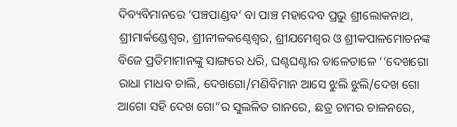ଦିବ୍ୟବିମାନରେ ‘ପଞ୍ଚପାଣ୍ଡବ’ ବା ପାଞ୍ଚ ମହାଦେବ ପ୍ରଭୁ ଶ୍ରୀଲୋକନାଥ, ଶ୍ରୀମାର୍କଣ୍ଡେଶ୍ବର, ଶ୍ରୀନୀଳକଣ୍ଠେଶ୍ବର, ଶ୍ରୀଯମେଶ୍ବର ଓ ଶ୍ରୀକପାଳମୋଚନଙ୍କ ବିଜେ ପ୍ରତିମାମାନଙ୍କୁ ସାଙ୍ଗରେ ଧରି, ଘଣ୍ଟଘଣ୍ଟାର ତାଳେତାଳେ ‘‘ଦେଖଗୋ ରାଧା ମାଧବ ଚାଲି, ଦେଖଗୋ/ମଣିବିମାନ ଆସେ ଝୁଲି ଝୁଲି/ଦେଖ ଗୋ ଆଗୋ ସହି ଦେଖ ଗୋ”ର ସୁଲଳିତ ଗାନରେ, ଛତ୍ର ଚାମର ଚାଳନରେ,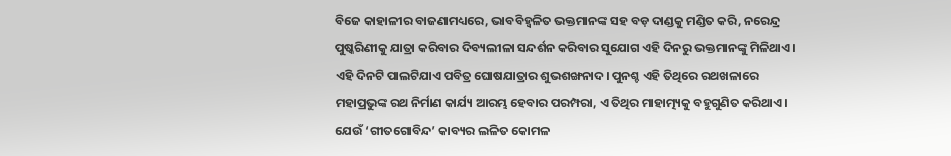ବିଜେ କାହାଳୀର ବାଜଣାମଧ୍ୟରେ, ଭାବବିହ୍ବଳିତ ଭକ୍ତମାନଙ୍କ ସହ ବଡ଼ ଦାଣ୍ଡକୁ ମଣ୍ଡିତ କରି, ନରେନ୍ଦ୍ର ପୁଷ୍କରିଣୀକୁ ଯାତ୍ରା କରିବାର ଦିବ୍ୟଲୀଳା ସନ୍ଦର୍ଶନ କରିବାର ସୁଯୋଗ ଏହି ଦିନରୁ ଭକ୍ତମାନଙ୍କୁ ମିଳିଥାଏ। ଏହି ଦିନଟି ପାଲଟିଯାଏ ପବିତ୍ର ଘୋଷଯାତ୍ରାର ଶୁଭଶଙ୍ଖନାଦ। ପୁନଶ୍ଚ ଏହି ତିଥିରେ ରଥଖଳାରେ ମହାପ୍ରଭୁଙ୍କ ରଥ ନିର୍ମାଣ କାର୍ଯ୍ୟ ଆରମ୍ଭ ହେବାର ପରମ୍ପରା, ଏ ତିଥିର ମାହାତ୍ମ୍ୟକୁ ବହୁଗୁଣିତ କରିଥାଏ ।
ଯେଉଁ ‘ଗୀତଗୋବିନ୍ଦ’ କାବ୍ୟର ଲଳିତ କୋମଳ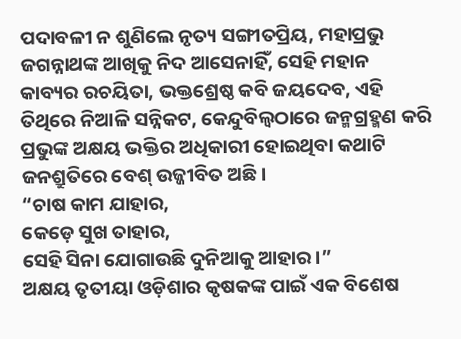ପଦାବଳୀ ନ ଶୁଣିଲେ ନୃତ୍ୟ ସଙ୍ଗୀତପ୍ରିୟ, ମହାପ୍ରଭୁ ଜଗନ୍ନାଥଙ୍କ ଆଖିକୁ ନିଦ ଆସେନାହିଁ, ସେହି ମହାନ କାବ୍ୟର ରଚୟିତା, ଭକ୍ତଶ୍ରେଷ୍ଠ କବି ଜୟଦେବ, ଏହି ତିଥିରେ ନିଆଳି ସନ୍ନିକଟ, କେନ୍ଦୁବିଲ୍ବଠାରେ ଜନ୍ମଗ୍ରହ୍ମଣ କରି ପ୍ରଭୁଙ୍କ ଅକ୍ଷୟ ଭକ୍ତିର ଅଧିକାରୀ ହୋଇଥିବା କଥାଟି ଜନଶ୍ରୁତିରେ ବେଶ୍ ଉଜ୍ଜୀବିତ ଅଛି।
“ଚାଷ କାମ ଯାହାର,
କେଡ଼େ ସୁଖ ତାହାର,
ସେହି ସିନା ଯୋଗାଉଛି ଦୁନିଆକୁ ଆହାର।”
ଅକ୍ଷୟ ତୃତୀୟା ଓଡ଼ିଶାର କୃଷକଙ୍କ ପାଇଁ ଏକ ବିଶେଷ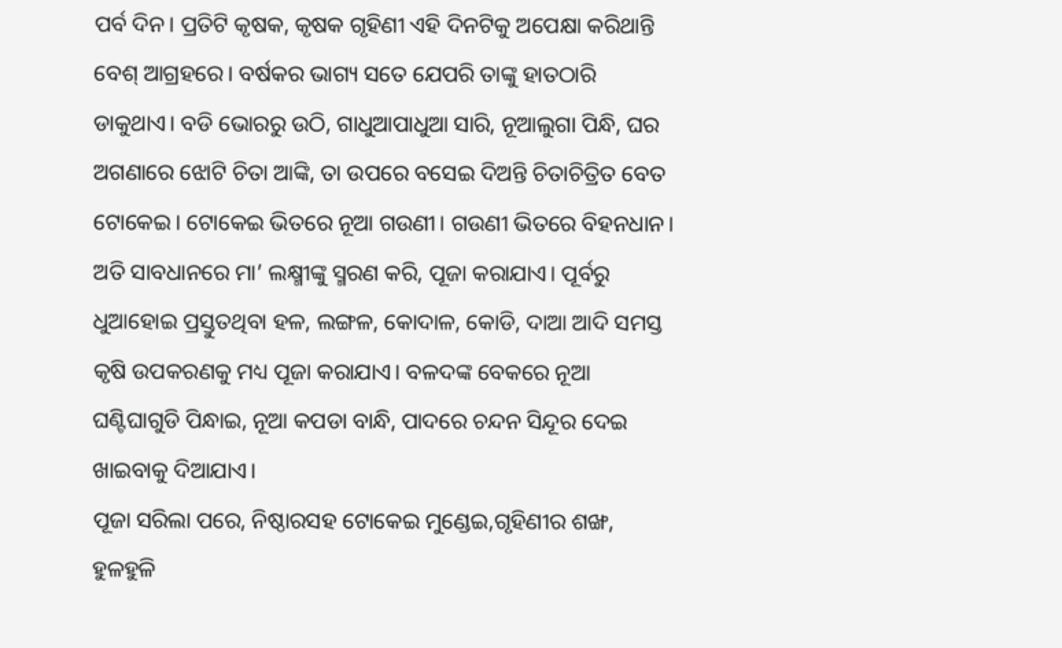ପର୍ବ ଦିନ। ପ୍ରତିଟି କୃଷକ, କୃଷକ ଗୃହିଣୀ ଏହି ଦିନଟିକୁ ଅପେକ୍ଷା କରିଥାନ୍ତି ବେଶ୍ ଆଗ୍ରହରେ। ବର୍ଷକର ଭାଗ୍ୟ ସତେ ଯେପରି ତାଙ୍କୁ ହାତଠାରି ଡାକୁଥାଏ। ବଡି ଭୋରରୁ ଉଠି, ଗାଧୁଆପାଧୁଆ ସାରି, ନୂଆଲୁଗା ପିନ୍ଧି, ଘର ଅଗଣାରେ ଝୋଟି ଚିତା ଆଙ୍କି, ତା ଉପରେ ବସେଇ ଦିଅନ୍ତି ଚିତାଚିତ୍ରିତ ବେତ ଟୋକେଇ। ଟୋକେଇ ଭିତରେ ନୂଆ ଗଉଣୀ। ଗଉଣୀ ଭିତରେ ବିହନଧାନ। ଅତି ସାବଧାନରେ ମା’ ଲକ୍ଷ୍ମୀଙ୍କୁ ସ୍ମରଣ କରି, ପୂଜା କରାଯାଏ। ପୂର୍ବରୁ ଧୁଆହୋଇ ପ୍ରସ୍ତୁତଥିବା ହଳ, ଲଙ୍ଗଳ, କୋଦାଳ, କୋଡି, ଦାଆ ଆଦି ସମସ୍ତ କୃଷି ଉପକରଣକୁ ମଧ୍ୟ ପୂଜା କରାଯାଏ। ବଳଦଙ୍କ ବେକରେ ନୂଆ ଘଣ୍ଟିଘାଗୁଡି ପିନ୍ଧାଇ, ନୂଆ କପଡା ବାନ୍ଧି, ପାଦରେ ଚନ୍ଦନ ସିନ୍ଦୂର ଦେଇ ଖାଇବାକୁ ଦିଆଯାଏ।
ପୂଜା ସରିଲା ପରେ, ନିଷ୍ଠାରସହ ଟୋକେଇ ମୁଣ୍ଡେଇ,ଗୃହିଣୀର ଶଙ୍ଖ, ହୁଳହୁଳି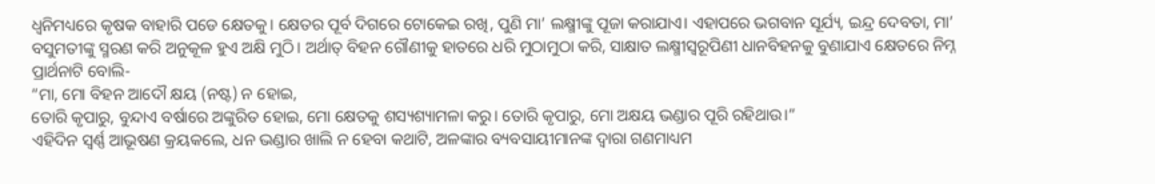ଧ୍ବନିମଧ୍ୟରେ କୃଷକ ବାହାରି ପଡେ କ୍ଷେତକୁ। କ୍ଷେତର ପୂର୍ବ ଦିଗରେ ଟୋକେଇ ରଖି, ପୁଣି ମା’ ଲକ୍ଷ୍ମୀଙ୍କୁ ପୂଜା କରାଯାଏ। ଏହାପରେ ଭଗବାନ ସୂର୍ଯ୍ୟ, ଇନ୍ଦ୍ର ଦେବତା, ମା’ ବସୁମତୀଙ୍କୁ ସ୍ମରଣ କରି ଅନୁକୂଳ ହୁଏ ଅକ୍ଷି ମୁଠି। ଅର୍ଥାତ୍ ବିହନ ଗୌଣୀକୁ ହାତରେ ଧରି ମୁଠାମୁଠା କରି, ସାକ୍ଷାତ ଲକ୍ଷ୍ମୀସ୍ବରୂପିଣୀ ଧାନବିହନକୁ ବୁଣାଯାଏ କ୍ଷେତରେ ନିମ୍ନ ପ୍ରାର୍ଥନାଟି ବୋଲି-
“ମା, ମୋ ବିହନ ଆଦୌ କ୍ଷୟ (ନଷ୍ଟ) ନ ହୋଇ,
ତୋରି କୃପାରୁ, ବୁନ୍ଦାଏ ବର୍ଷାରେ ଅଙ୍କୁରିତ ହୋଇ, ମୋ କ୍ଷେତକୁ ଶସ୍ୟଶ୍ୟାମଳା କରୁ। ତୋରି କୃପାରୁ, ମୋ ଅକ୍ଷୟ ଭଣ୍ଡାର ପୂରି ରହିଥାଉ।”
ଏହିଦିନ ସ୍ବର୍ଣ୍ଣ ଆଭୂଷଣ କ୍ରୟକଲେ, ଧନ ଭଣ୍ଡାର ଖାଲି ନ ହେବା କଥାଟି, ଅଳଙ୍କାର ବ୍ୟବସାୟୀମାନଙ୍କ ଦ୍ବାରା ଗଣମାଧ୍ୟମ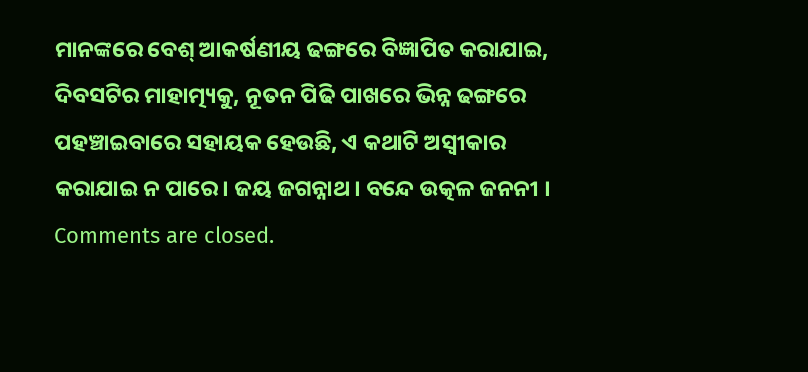ମାନଙ୍କରେ ବେଶ୍ ଆକର୍ଷଣୀୟ ଢଙ୍ଗରେ ବିଜ୍ଞାପିତ କରାଯାଇ, ଦିବସଟିର ମାହାତ୍ମ୍ୟକୁ, ନୂତନ ପିଢି ପାଖରେ ଭିନ୍ନ ଢଙ୍ଗରେ ପହଞ୍ଚାଇବାରେ ସହାୟକ ହେଉଛି, ଏ କଥାଟି ଅସ୍ବୀକାର କରାଯାଇ ନ ପାରେ। ଜୟ ଜଗନ୍ନାଥ । ବନ୍ଦେ ଉତ୍କଳ ଜନନୀ ।
Comments are closed.